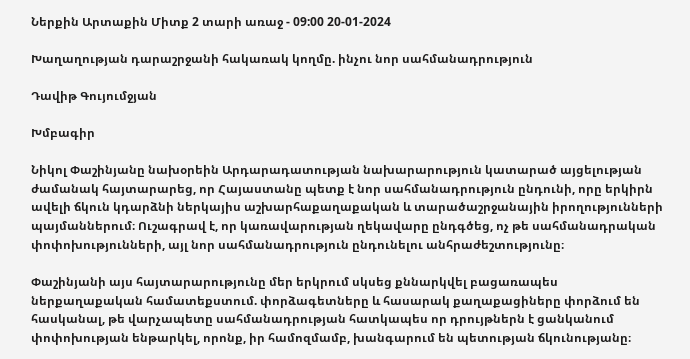Ներքին Արտաքին Միտք 2 տարի առաջ - 09:00 20-01-2024

Խաղաղության դարաշրջանի հակառակ կողմը. ինչու նոր սահմանադրություն

Դավիթ Գույումջյան

Խմբագիր

Նիկոլ Փաշինյանը նախօրեին Արդարադատության նախարարություն կատարած այցելության ժամանակ հայտարարեց, որ Հայաստանը պետք է նոր սահմանադրություն ընդունի, որը երկիրն ավելի ճկուն կդարձնի ներկայիս աշխարհաքաղաքական և տարածաշրջանային իրողությունների պայմաններում։ Ուշագրավ է, որ կառավարության ղեկավարը ընդգծեց, ոչ թե սահմանադրական փոփոխությունների, այլ նոր սահմանադրություն ընդունելու անհրաժեշտությունը։

Փաշինյանի այս հայտարարությունը մեր երկրում սկսեց քննարկվել բացառապես ներքաղաքական համատեքստում. փորձագետները և հասարակ քաղաքացիները փորձում են հասկանալ, թե վարչապետը սահմանադրության հատկապես որ դրույթներն է ցանկանում փոփոխության ենթարկել, որոնք, իր համոզմամբ, խանգարում են պետության ճկունությանը։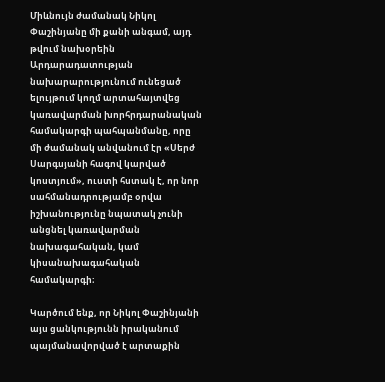Միևնույն ժամանակ Նիկոլ Փաշինյանը մի քանի անգամ, այդ թվում նախօրեին Արդարադատության նախարարությունում ունեցած ելույթում կողմ արտահայտվեց կառավարման խորհրդարանական համակարգի պահպանմանը, որը մի ժամանակ անվանում էր «Սերժ Սարգսյանի հագով կարված կոստյում», ուստի հստակ է, որ նոր սահմանադրությամբ օրվա իշխանությունը նպատակ չունի անցնել կառավարման նախագահական, կամ կիսանախագահական համակարգի։

Կարծում ենք, որ Նիկոլ Փաշինյանի այս ցանկությունն իրականում պայմանավորված է արտաքին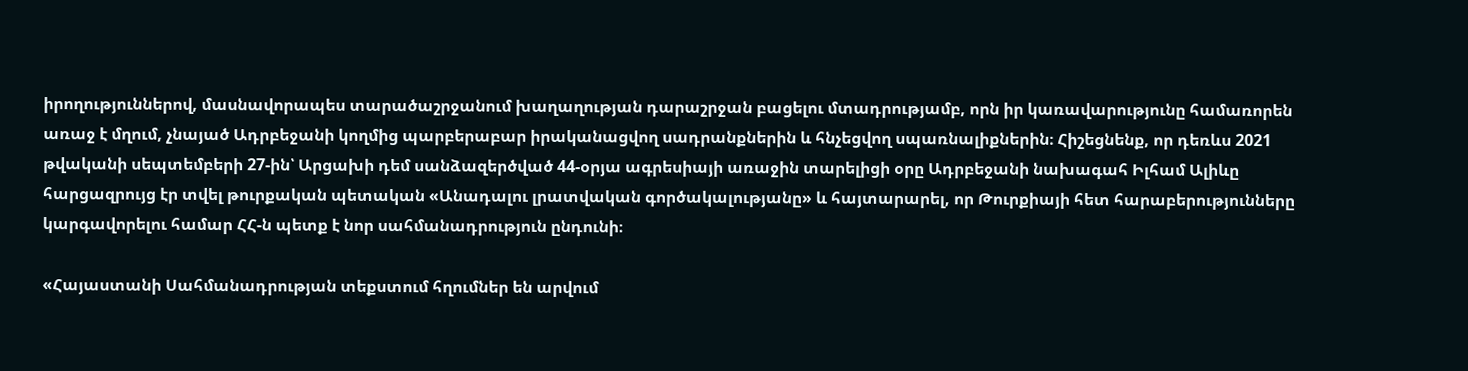իրողություններով, մասնավորապես տարածաշրջանում խաղաղության դարաշրջան բացելու մտադրությամբ, որն իր կառավարությունը համառորեն առաջ է մղում, չնայած Ադրբեջանի կողմից պարբերաբար իրականացվող սադրանքներին և հնչեցվող սպառնալիքներին։ Հիշեցնենք, որ դեռևս 2021 թվականի սեպտեմբերի 27-ին՝ Արցախի դեմ սանձազերծված 44-օրյա ագրեսիայի առաջին տարելիցի օրը Ադրբեջանի նախագահ Իլհամ Ալիևը հարցազրույց էր տվել թուրքական պետական «Անադալու լրատվական գործակալությանը» և հայտարարել, որ Թուրքիայի հետ հարաբերությունները կարգավորելու համար ՀՀ-ն պետք է նոր սահմանադրություն ընդունի։

«Հայաստանի Սահմանադրության տեքստում հղումներ են արվում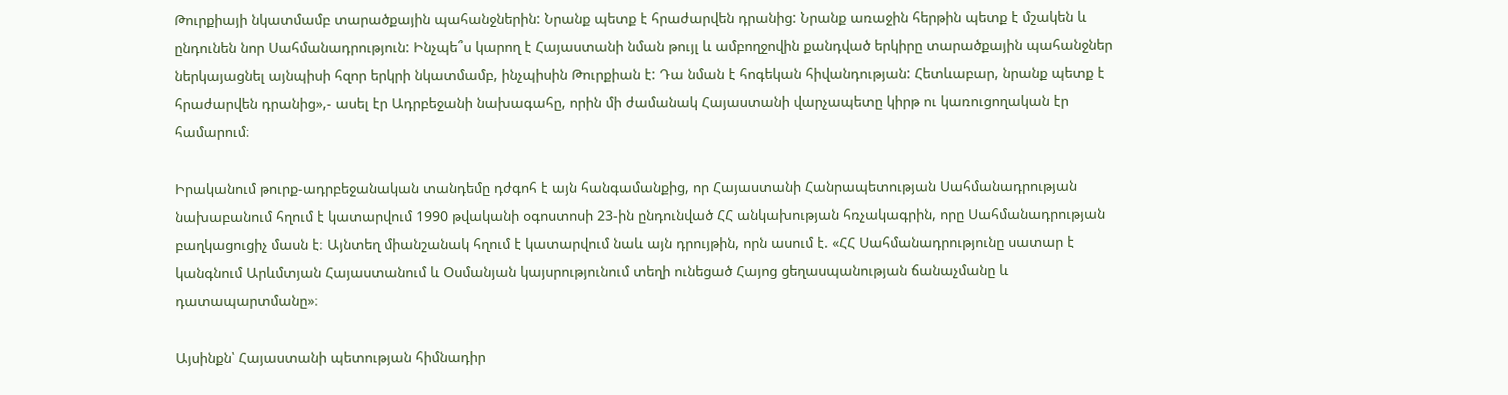Թուրքիայի նկատմամբ տարածքային պահանջներին: Նրանք պետք է հրաժարվեն դրանից: Նրանք առաջին հերթին պետք է մշակեն և ընդունեն նոր Սահմանադրություն: Ինչպե՞ս կարող է Հայաստանի նման թույլ և ամբողջովին քանդված երկիրը տարածքային պահանջներ ներկայացնել այնպիսի հզոր երկրի նկատմամբ, ինչպիսին Թուրքիան է: Դա նման է հոգեկան հիվանդության: Հետևաբար, նրանք պետք է հրաժարվեն դրանից»,- ասել էր Ադրբեջանի նախագահը, որին մի ժամանակ Հայաստանի վարչապետը կիրթ ու կառուցողական էր համարում։

Իրականում թուրք-ադրբեջանական տանդեմը դժգոհ է այն հանգամանքից, որ Հայաստանի Հանրապետության Սահմանադրության նախաբանում հղում է կատարվում 1990 թվականի օգոստոսի 23-ին ընդունված ՀՀ անկախության հռչակագրին, որը Սահմանադրության բաղկացուցիչ մասն է։ Այնտեղ միանշանակ հղում է կատարվում նաև այն դրույթին, որն ասում է. «ՀՀ Սահմանադրությունը սատար է կանգնում Արևմտյան Հայաստանում և Oսմանյան կայսրությունում տեղի ունեցած Հայոց ցեղասպանության ճանաչմանը և դատապարտմանը»։

Այսինքն՝ Հայաստանի պետության հիմնադիր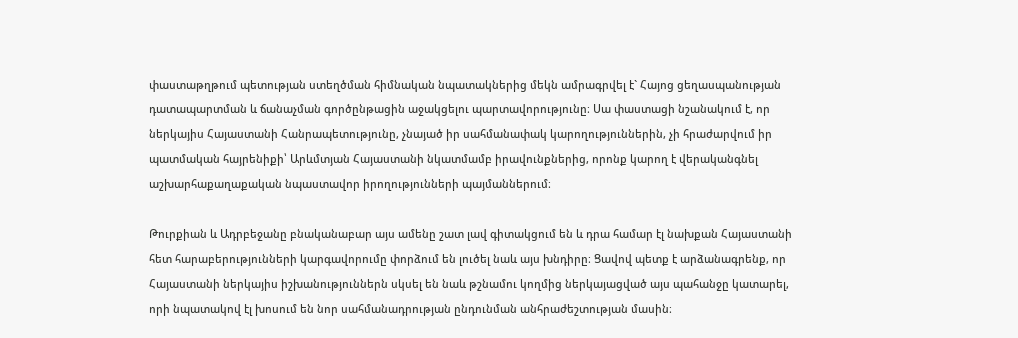փաստաթղթում պետության ստեղծման հիմնական նպատակներից մեկն ամրագրվել է` Հայոց ցեղասպանության դատապարտման և ճանաչման գործընթացին աջակցելու պարտավորությունը։ Սա փաստացի նշանակում է, որ ներկայիս Հայաստանի Հանրապետությունը, չնայած իր սահմանափակ կարողություններին, չի հրաժարվում իր պատմական հայրենիքի՝ Արևմտյան Հայաստանի նկատմամբ իրավունքներից, որոնք կարող է վերականգնել աշխարհաքաղաքական նպաստավոր իրողությունների պայմաններում։

Թուրքիան և Ադրբեջանը բնականաբար այս ամենը շատ լավ գիտակցում են և դրա համար էլ նախքան Հայաստանի հետ հարաբերությունների կարգավորումը փորձում են լուծել նաև այս խնդիրը։ Ցավով պետք է արձանագրենք, որ Հայաստանի ներկայիս իշխանություններն սկսել են նաև թշնամու կողմից ներկայացված այս պահանջը կատարել, որի նպատակով էլ խոսում են նոր սահմանադրության ընդունման անհրաժեշտության մասին։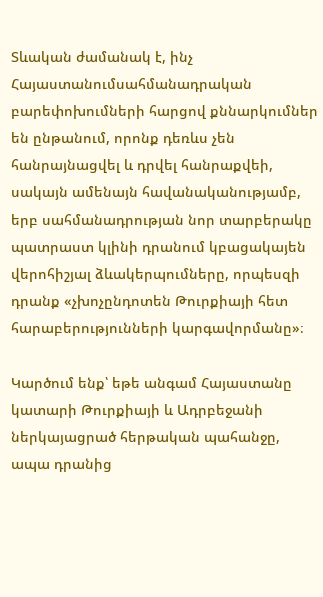Տևական ժամանակ է, ինչ Հայաստանումսահմանադրական բարեփոխումների հարցով քննարկումներ են ընթանում, որոնք դեռևս չեն հանրայնացվել և դրվել հանրաքվեի, սակայն ամենայն հավանականությամբ, երբ սահմանադրության նոր տարբերակը պատրաստ կլինի դրանում կբացակայեն վերոհիշյալ ձևակերպումները, որպեսզի դրանք «չխոչընդոտեն Թուրքիայի հետ հարաբերությունների կարգավորմանը»։

Կարծում ենք՝ եթե անգամ Հայաստանը կատարի Թուրքիայի և Ադրբեջանի ներկայացրած հերթական պահանջը, ապա դրանից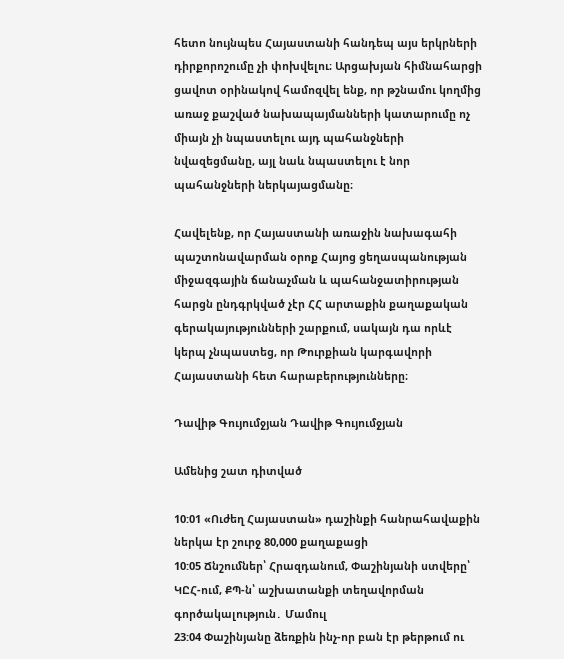հետո նույնպես Հայաստանի հանդեպ այս երկրների դիրքորոշումը չի փոխվելու։ Արցախյան հիմնահարցի ցավոտ օրինակով համոզվել ենք, որ թշնամու կողմից առաջ քաշված նախապայմանների կատարումը ոչ միայն չի նպաստելու այդ պահանջների նվազեցմանը, այլ նաև նպաստելու է նոր պահանջների ներկայացմանը։

Հավելենք, որ Հայաստանի առաջին նախագահի պաշտոնավարման օրոք Հայոց ցեղասպանության միջազգային ճանաչման և պահանջատիրության հարցն ընդգրկված չէր ՀՀ արտաքին քաղաքական գերակայությունների շարքում, սակայն դա որևէ կերպ չնպաստեց, որ Թուրքիան կարգավորի Հայաստանի հետ հարաբերությունները։

Դավիթ Գույումջյան Դավիթ Գույումջյան

Ամենից շատ դիտված

10:01 «Ուժեղ Հայաստան» դաշինքի հանրահավաքին ներկա էր շուրջ 80,000 քաղաքացի
10:05 Ճնշումներ՝ Հրազդանում, Փաշինյանի ստվերը՝ ԿԸՀ-ում, ՔՊ-ն՝ աշխատանքի տեղավորման գործակալություն․ Մամուլ
23:04 Փաշինյանը ձեռքին ինչ-որ բան էր թերթում ու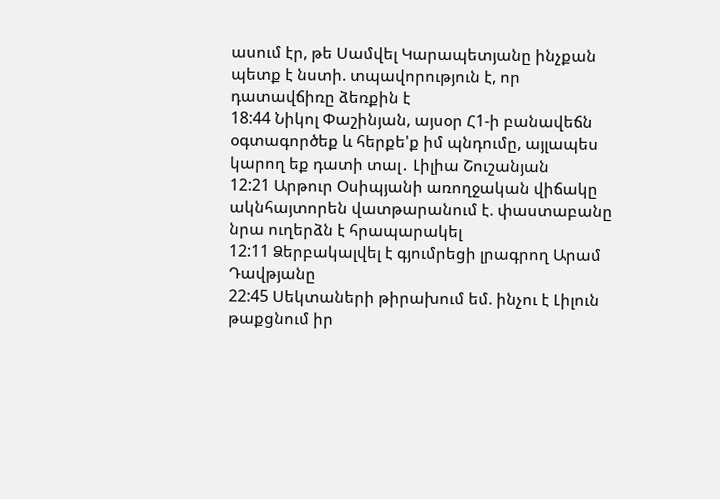ասում էր, թե Սամվել Կարապետյանը ինչքան պետք է նստի. տպավորություն է, որ դատավճիռը ձեռքին է
18:44 Նիկոլ Փաշինյան, այսօր Հ1-ի բանավեճն օգտագործեք և հերքե'ք իմ պնդումը, այլապես կարող եք դատի տալ․ Լիլիա Շուշանյան
12:21 Արթուր Օսիպյանի առողջական վիճակը ակնհայտորեն վատթարանում է. փաստաբանը նրա ուղերձն է հրապարակել
12:11 Ձերբակալվել է գյումրեցի լրագրող Արամ Դավթյանը
22:45 Սեկտաների թիրախում եմ. ինչու է Լիլուն թաքցնում իր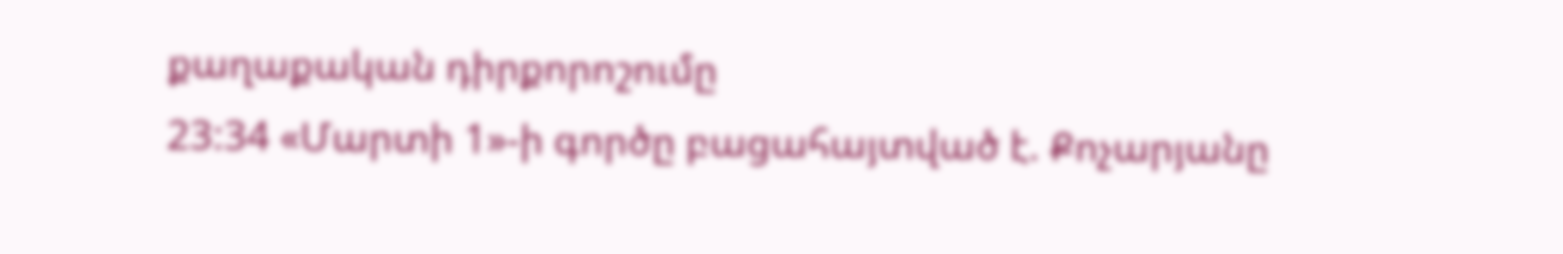քաղաքական դիրքորոշումը
23:34 «Մարտի 1»-ի գործը բացահայտված է. Քոչարյանը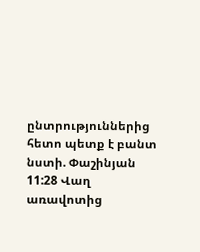ընտրություններից հետո պետք է բանտ նստի. Փաշինյան
11:28 Վաղ առավոտից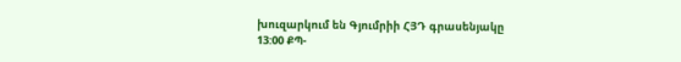խուզարկում են Գյումրիի ՀՅԴ գրասենյակը
13:00 ՔՊ-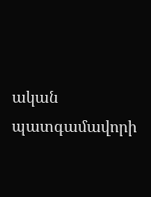ական պատգամավորի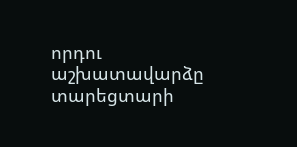որդու աշխատավարձը տարեցտարի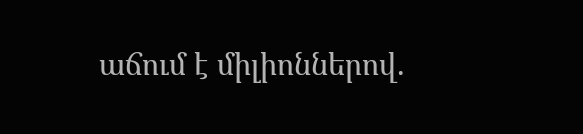աճում է միլիոններով.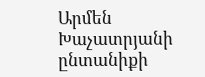Արմեն Խաչատրյանի ընտանիքի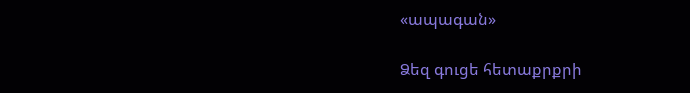«ապագան»

Ձեզ գուցե հետաքրքրի